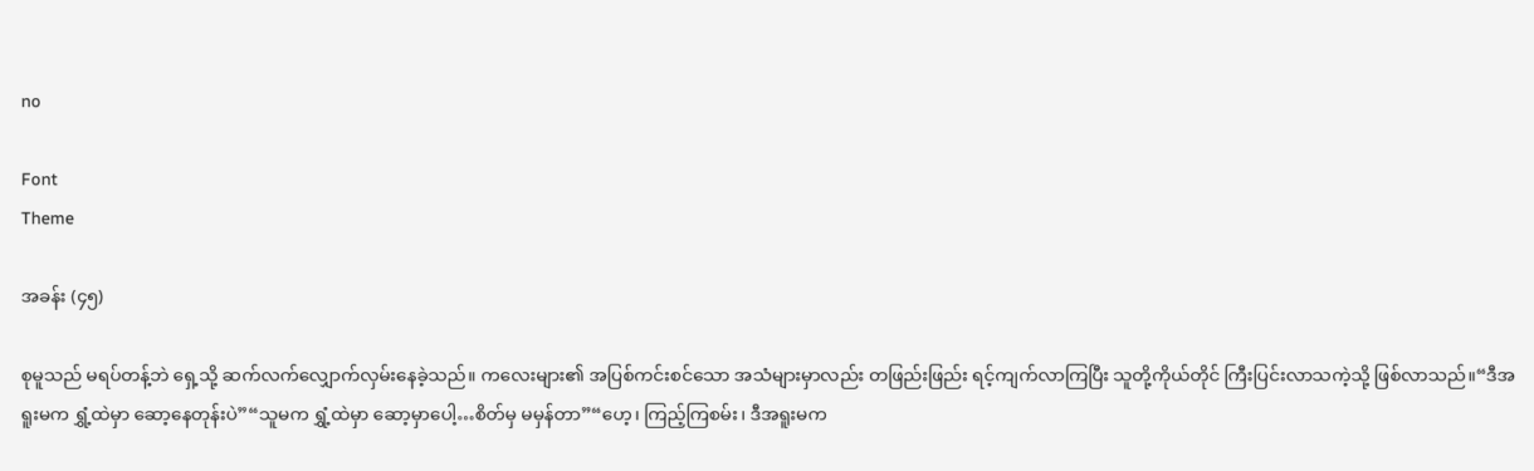no

Font
Theme

အခန်း (၄၅)

စုမူသည် မရပ်တန့်ဘဲ ရှေ့သို့ ဆက်လက်လျှောက်လှမ်းနေခဲ့သည်။ ကလေးများ၏ အပြစ်ကင်းစင်သော အသံများမှာလည်း တဖြည်းဖြည်း ရင့်ကျက်လာကြပြီး သူတို့ကိုယ်တိုင် ကြီးပြင်းလာသကဲ့သို့ ဖြစ်လာသည်။“ဒီအရူးမက ရွှံ့ထဲမှာ ဆော့နေတုန်းပဲ”“သူမက ရွှံ့ထဲမှာ ဆော့မှာပေါ့…စိတ်မှ မမှန်တာ”“ဟေ့၊ ကြည့်ကြစမ်း၊ ဒီအရူးမက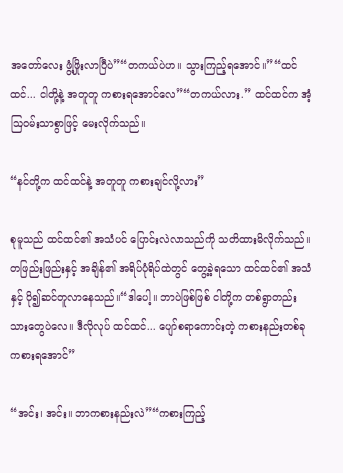အတော်လေး ဖွံ့ဖြိုးလာပြီပဲ”“တကယ်ပဲဟ။ သွားကြည့်ရအောင်။”“ထင်ထင်... ငါတို့နဲ့ အတူတူ ကစားရအောင်လေ”“တကယ်လား.” ထင်ထင်က အံ့ဩဝမ်းသာစွာဖြင့် မေးလိုက်သည်။

“နင်တို့က ထင်ထင်နဲ့ အတူတူ ကစားချင်လို့လား”

စုမူသည် ထင်ထင်၏ အသံပင် ပြောင်းလဲလာသည်ကို သတိထားမိလိုက်သည်။ တဖြည်းဖြည်းနှင့် အချိန်၏ အရိပ်ပုံရိပ်ထဲတွင် တွေ့ခဲ့ရသော ထင်ထင်၏ အသံနှင့် ပို၍ဆင်တူလာနေသည်။“ဒါပေါ့။ ဘာပဲဖြစ်ဖြစ် ငါတို့က တစ်ရွာတည်းသားတွေပဲလေ။ ဒီလိုလုပ် ထင်ထင်... ပျော်စရာကောင်းတဲ့ ကစားနည်းတစ်ခု ကစားရအောင်”

“အင်း၊ အင်း။ ဘာကစားနည်းလဲ”“ကစားကြည့်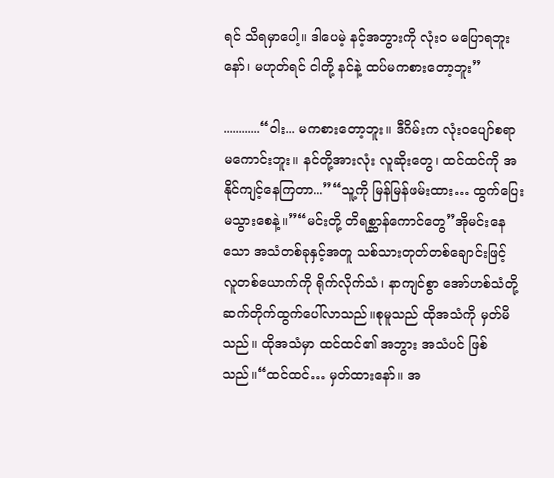ရင် သိရမှာပေါ့။ ဒါပေမဲ့ နင့်အဘွားကို လုံးဝ မပြောရဘူးနော်၊ မဟုတ်ရင် ငါတို့ နင်နဲ့ ထပ်မကစားတော့ဘူး”

............“ဝါး... မကစားတော့ဘူး။ ဒီဂိမ်းက လုံးဝပျော်စရာ မကောင်းဘူး။ နင်တို့အားလုံး လူဆိုးတွေ၊ ထင်ထင်ကို အနိုင်ကျင့်နေကြတာ...”“သူ့ကို မြန်မြန်ဖမ်းထား… ထွက်ပြေးမသွားစေနဲ့။”“မင်းတို့ တိရစ္ဆာန်ကောင်တွေ”အိုမင်းနေသော အသံတစ်ခုနှင့်အတူ သစ်သားတုတ်တစ်ချောင်းဖြင့် လူတစ်ယောက်ကို ရိုက်လိုက်သံ၊ နာကျင်စွာ အော်ဟစ်သံတို့ ဆက်တိုက်ထွက်ပေါ်လာသည်။စုမူသည် ထိုအသံကို မှတ်မိသည်။ ထိုအသံမှာ ထင်ထင်၏ အဘွား အသံပင် ဖြစ်သည်။“ထင်ထင်… မှတ်ထားနော်။ အ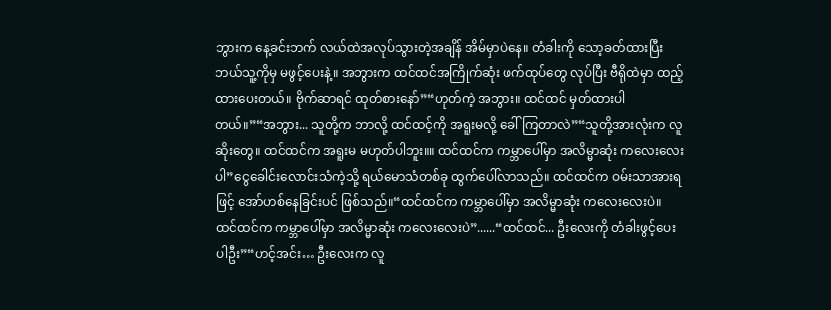ဘွားက နေ့ခင်းဘက် လယ်ထဲအလုပ်သွားတဲ့အချိန် အိမ်မှာပဲနေ။ တံခါးကို သော့ခတ်ထားပြီး ဘယ်သူ့ကိုမှ မဖွင့်ပေးနဲ့။ အဘွားက ထင်ထင်အကြိုက်ဆုံး ဖက်ထုပ်တွေ လုပ်ပြီး ဗီရိုထဲမှာ ထည့်ထားပေးတယ်။ ဗိုက်ဆာရင် ထုတ်စားနော်”“ဟုတ်ကဲ့ အဘွား။ ထင်ထင် မှတ်ထားပါတယ်။”“အဘွား... သူတို့က ဘာလို့ ထင်ထင့်ကို အရူးမလို့ ခေါ်ကြတာလဲ”“သူတို့အားလုံးက လူဆိုးတွေ။ ထင်ထင်က အရူးမ မဟုတ်ပါဘူး။။ ထင်ထင်က ကမ္ဘာပေါ်မှာ အလိမ္မာဆုံး ကလေးလေးပါ”ငွေခေါင်းလောင်းသံကဲ့သို့ ရယ်မောသံတစ်ခု ထွက်ပေါ်လာသည်။ ထင်ထင်က ဝမ်းသာအားရဖြင့် အော်ဟစ်နေခြင်းပင် ဖြစ်သည်။“ထင်ထင်က ကမ္ဘာပေါ်မှာ အလိမ္မာဆုံး ကလေးလေးပဲ။ ထင်ထင်က ကမ္ဘာပေါ်မှာ အလိမ္မာဆုံး ကလေးလေးပဲ”......“ထင်ထင်... ဦးလေးကို တံခါးဖွင့်ပေးပါဦး”“ဟင့်အင်း… ဦးလေးက လူ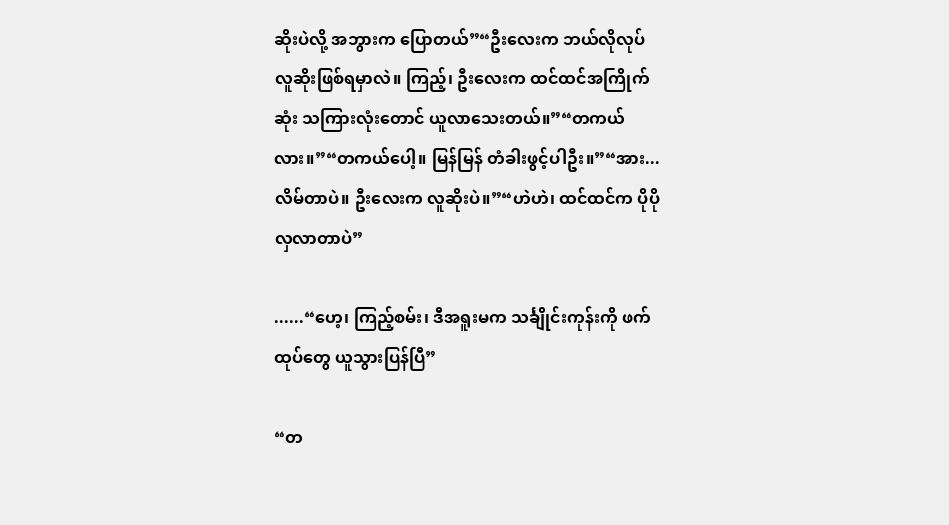ဆိုးပဲလို့ အဘွားက ပြောတယ်”“ဦးလေးက ဘယ်လိုလုပ် လူဆိုးဖြစ်ရမှာလဲ။ ကြည့်၊ ဦးလေးက ထင်ထင်အကြိုက်ဆုံး သကြားလုံးတောင် ယူလာသေးတယ်။”“တကယ်လား။”“တကယ်ပေါ့။ မြန်မြန် တံခါးဖွင့်ပါဦး။”“အား... လိမ်တာပဲ။ ဦးလေးက လူဆိုးပဲ။”“ဟဲဟဲ၊ ထင်ထင်က ပိုပို လှလာတာပဲ”

......“ဟေ့၊ ကြည့်စမ်း၊ ဒီအရူးမက သင်္ချိုင်းကုန်းကို ဖက်ထုပ်တွေ ယူသွားပြန်ပြီ”

“တ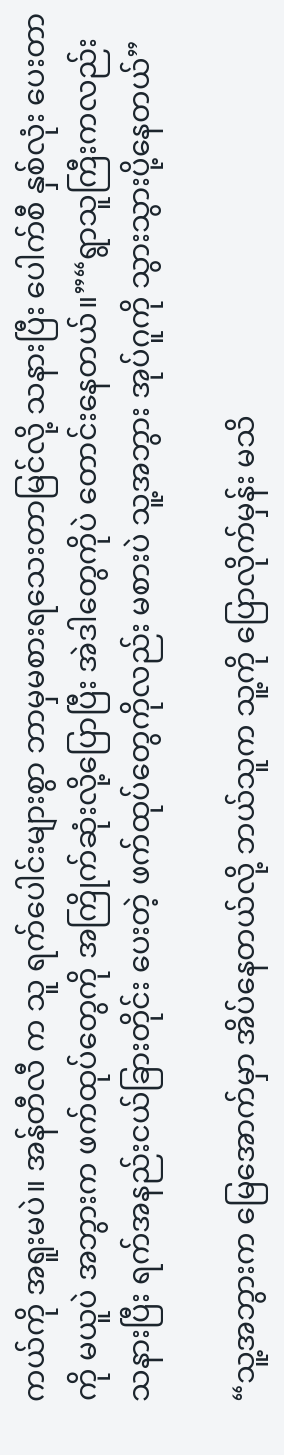ကယ်ကို အရူးမပဲ။ အန်တီလီ က သူ ရက်ပေါင်းများစွာ ဘာမှမစားရသေးတာမြင်လို့ သနားပြီး ပေါက်စီ နှစ်လုံး ပေးတာကို မယူပဲ အဘွားက ဖက်ထုပ်တွေကို အကြိုက်ဆုံးလို့ပြောပြီး အဲဒါတွေကိုပဲ တောင်းနေတယ်။”“ရွာသူကြီးကလည်း သနားပြီး ရက်အနည်းငယ်ခြားတိုင်း ပေးတဲ့ ဖက်ထုပ်တွေကိုလည်း မစားပဲ သူ့အဘွား အုပ်ဂူကို သွားသွားပို့နေတယ်”

“သူ့အဘွားက မြေအောက်မှာ အိပ်နေတယ်လို့ ဘယ်သူက သူ့ကို ပြောလိုက်မှန်း မသိ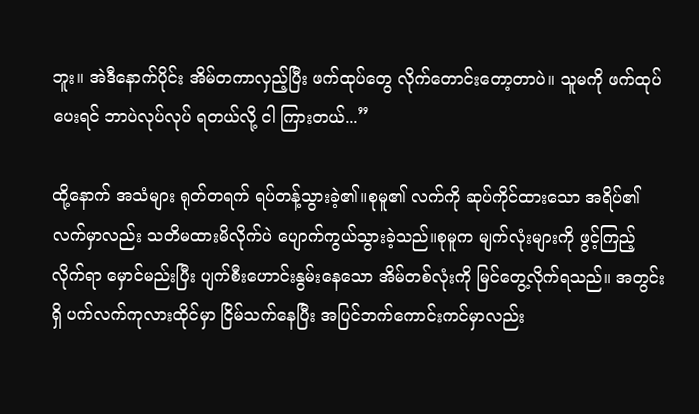ဘူး။ အဲဒီနောက်ပိုင်း အိမ်တကာလှည့်ပြီး ဖက်ထုပ်တွေ လိုက်တောင်းတော့တာပဲ။ သူမကို ဖက်ထုပ်ပေးရင် ဘာပဲလုပ်လုပ် ရတယ်လို့ ငါ ကြားတယ်...”

ထို့နောက် အသံများ ရုတ်တရက် ရပ်တန့်သွားခဲ့၏။စုမူ၏ လက်ကို ဆုပ်ကိုင်ထားသော အရိပ်၏လက်မှာလည်း သတိမထားမိလိုက်ပဲ ပျောက်ကွယ်သွားခဲ့သည်။စုမူက မျက်လုံးများကို ဖွင့်ကြည့်လိုက်ရာ မှောင်မည်းပြီး ပျက်စီးဟောင်းနွမ်းနေသော အိမ်တစ်လုံးကို မြင်တွေ့လိုက်ရသည်။ အတွင်းရှိ ပက်လက်ကုလားထိုင်မှာ ငြိမ်သက်နေပြီး အပြင်ဘက်ကောင်းကင်မှာလည်း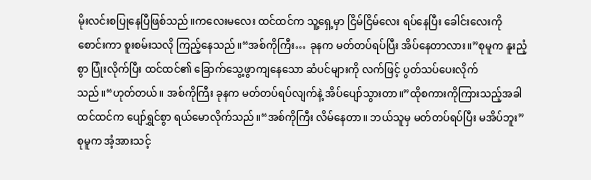မိုးလင်းစပြုနေပြီဖြစ်သည်။ကလေးမလေး ထင်ထင်က သူ့ရှေ့မှာ ငြိမ်ငြိမ်လေး ရပ်နေပြီး ခေါင်းလေးကို စောင်းကာ စူးစမ်းသလို ကြည့်နေသည်။“အစ်ကိုကြီး… ခုနက မတ်တပ်ရပ်ပြီး အိပ်နေတာလား။”စုမူက နူးညံ့စွာ ပြုံးလိုက်ပြီး ထင်ထင်၏ ခြောက်သွေ့ဖွာကျနေသော ဆံပင်များကို လက်ဖြင့် ပွတ်သပ်ပေးလိုက်သည်။“ဟုတ်တယ်။ အစ်ကိုကြီး ခုနက မတ်တပ်ရပ်လျက်နဲ့ အိပ်ပျော်သွားတာ။”ထိုစကားကိုကြားသည့်အခါ ထင်ထင်က ပျော်ရွှင်စွာ ရယ်မောလိုက်သည်။“အစ်ကိုကြီး လိမ်နေတာ။ ဘယ်သူမှ မတ်တပ်ရပ်ပြီး မအိပ်ဘူး”စုမူက အံ့အားသင့်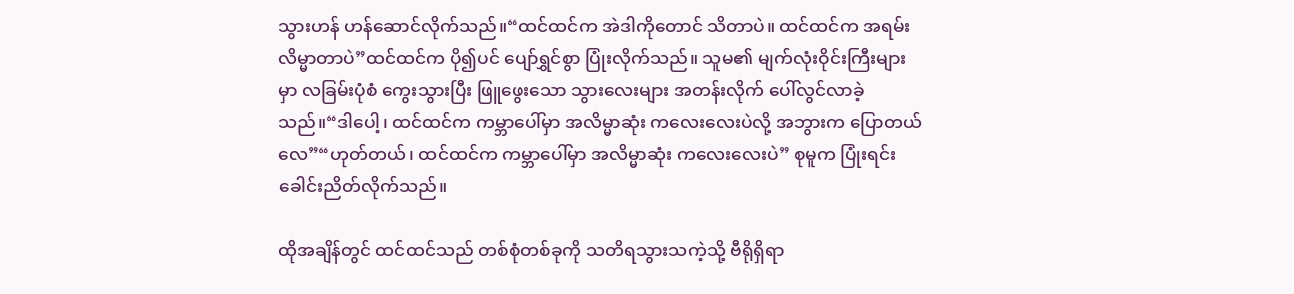သွားဟန် ဟန်ဆောင်လိုက်သည်။“ထင်ထင်က အဲဒါကိုတောင် သိတာပဲ။ ထင်ထင်က အရမ်း လိမ္မာတာပဲ”ထင်ထင်က ပို၍ပင် ပျော်ရွှင်စွာ ပြုံးလိုက်သည်။ သူမ၏ မျက်လုံးဝိုင်းကြီးများမှာ လခြမ်းပုံစံ ကွေးသွားပြီး ဖြူဖွေးသော သွားလေးများ အတန်းလိုက် ပေါ်လွင်လာခဲ့သည်။“ဒါပေါ့၊ ထင်ထင်က ကမ္ဘာပေါ်မှာ အလိမ္မာဆုံး ကလေးလေးပဲလို့ အဘွားက ပြောတယ်လေ”“ဟုတ်တယ်၊ ထင်ထင်က ကမ္ဘာပေါ်မှာ အလိမ္မာဆုံး ကလေးလေးပဲ” စုမူက ပြုံးရင်း ခေါင်းညိတ်လိုက်သည်။

ထိုအချိန်တွင် ထင်ထင်သည် တစ်စုံတစ်ခုကို သတိရသွားသကဲ့သို့ ဗီရိုရှိရာ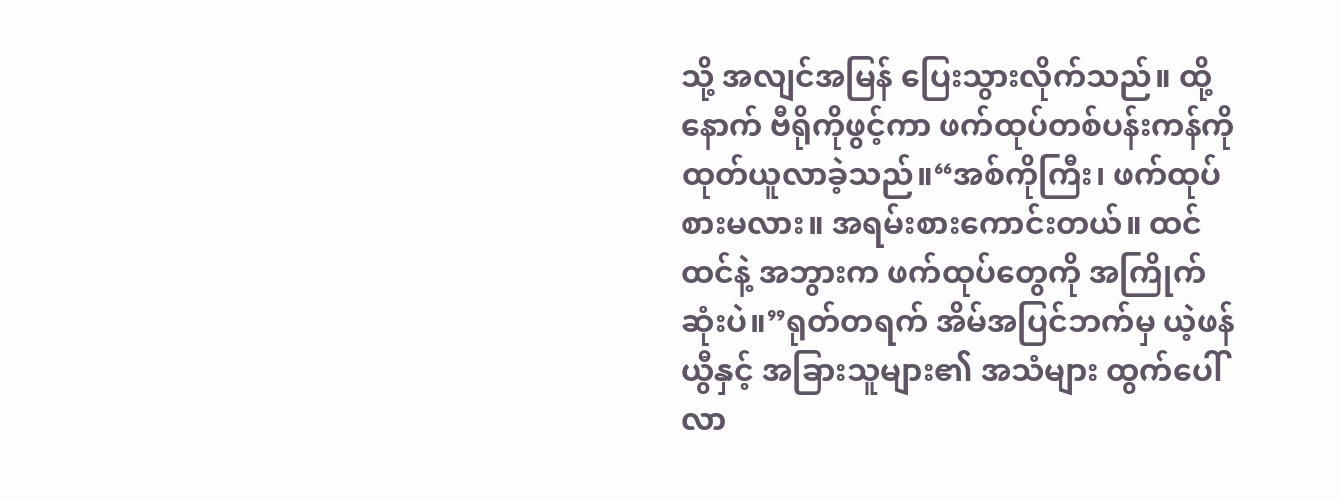သို့ အလျင်အမြန် ပြေးသွားလိုက်သည်။ ထို့နောက် ဗီရိုကိုဖွင့်ကာ ဖက်ထုပ်တစ်ပန်းကန်ကို ထုတ်ယူလာခဲ့သည်။“အစ်ကိုကြီး၊ ဖက်ထုပ်စားမလား။ အရမ်းစားကောင်းတယ်။ ထင်ထင်နဲ့ အဘွားက ဖက်ထုပ်တွေကို အကြိုက်ဆုံးပဲ။”ရုတ်တရက် အိမ်အပြင်ဘက်မှ ယဲ့ဖန်ယွီနှင့် အခြားသူများ၏ အသံများ ထွက်ပေါ်လာ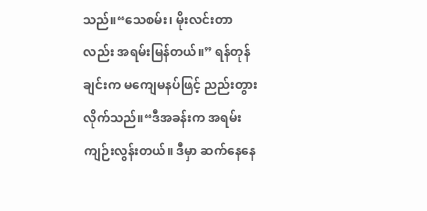သည်။“သေစမ်း၊ မိုးလင်းတာလည်း အရမ်းမြန်တယ်။” ရန်တုန်ချင်းက မကျေမနပ်ဖြင့် ညည်းတွားလိုက်သည်။“ဒီအခန်းက အရမ်းကျဉ်းလွန်းတယ်။ ဒီမှာ ဆက်နေနေ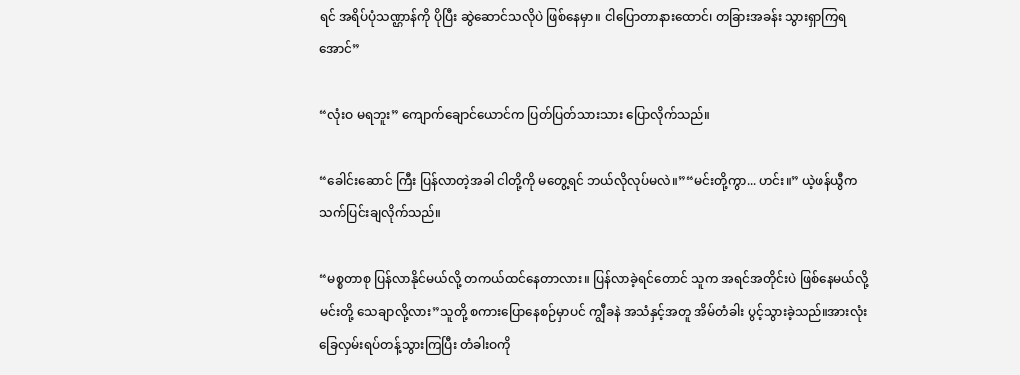ရင် အရိပ်ပုံသဏ္ဌာန်ကို ပိုပြီး ဆွဲဆောင်သလိုပဲ ဖြစ်နေမှာ။ ငါပြောတာနားထောင်၊ တခြားအခန်း သွားရှာကြရအောင်”

“လုံးဝ မရဘူး” ကျောက်ချောင်ယောင်က ပြတ်ပြတ်သားသား ပြောလိုက်သည်။

“ခေါင်းဆောင် ကြီး ပြန်လာတဲ့အခါ ငါတို့ကို မတွေ့ရင် ဘယ်လိုလုပ်မလဲ။”“မင်းတို့ကွာ... ဟင်း။” ယဲ့ဖန်ယွီက သက်ပြင်းချလိုက်သည်။

“မစ္စတာစု ပြန်လာနိုင်မယ်လို့ တကယ်ထင်နေတာလား။ ပြန်လာခဲ့ရင်တောင် သူက အရင်အတိုင်းပဲ ဖြစ်နေမယ်လို့ မင်းတို့ သေချာလို့လား”သူတို့ စကားပြောနေစဉ်မှာပင် ကျွီခနဲ အသံနှင့်အတူ အိမ်တံခါး ပွင့်သွားခဲ့သည်။အားလုံး ခြေလှမ်းရပ်တန့်သွားကြပြီး တံခါးဝကို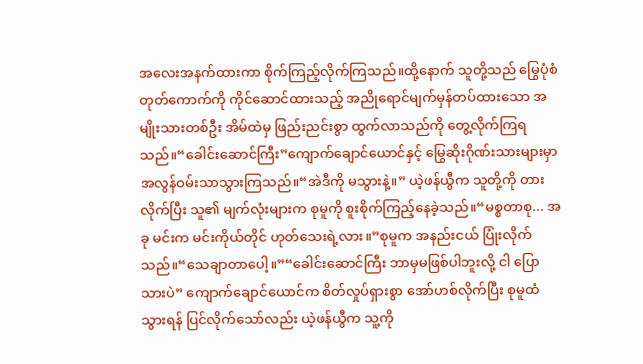အလေးအနက်ထားကာ စိုက်ကြည့်လိုက်ကြသည်။ထို့နောက် သူတို့သည် မြွေပုံစံ တုတ်ကောက်ကို ကိုင်ဆောင်ထားသည့် အညိုရောင်မျက်မှန်တပ်ထားသော အမျိုးသားတစ်ဦး အိမ်ထဲမှ ဖြည်းညင်းစွာ ထွက်လာသည်ကို တွေ့လိုက်ကြရသည်။“ခေါင်းဆောင်ကြီး”ကျောက်ချောင်ယောင်နှင့် မြွေဆိုးဂိုဏ်းသားများမှာ အလွန်ဝမ်းသာသွားကြသည်။“အဲဒီကို မသွားနဲ့။” ယဲ့ဖန်ယွီက သူတို့ကို တားလိုက်ပြီး သူ၏ မျက်လုံးများက စုမူကို စူးစိုက်ကြည့်နေခဲ့သည်။“မစ္စတာစု... အခု မင်းက မင်းကိုယ်တိုင် ဟုတ်သေးရဲ့လား။”စုမူက အနည်းငယ် ပြုံးလိုက်သည်။“သေချာတာပေါ့။”“ခေါင်းဆောင်ကြီး ဘာမှမဖြစ်ပါဘူးလို့ ငါ ပြောသားပဲ” ကျောက်ချောင်ယောင်က စိတ်လှုပ်ရှားစွာ အော်ဟစ်လိုက်ပြီး စုမူထံ သွားရန် ပြင်လိုက်သော်လည်း ယဲ့ဖန်ယွီက သူ့ကို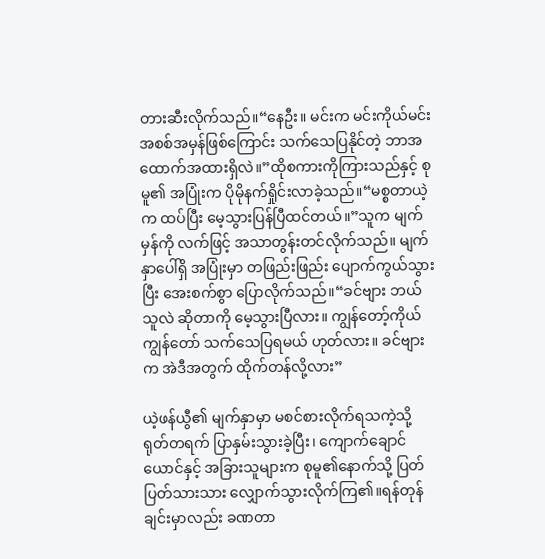တားဆီးလိုက်သည်။“နေဦး။ မင်းက မင်းကိုယ်မင်း အစစ်အမှန်ဖြစ်ကြောင်း သက်သေပြနိုင်တဲ့ ဘာအထောက်အထားရှိလဲ။”ထိုစကားကိုကြားသည်နှင့် စုမူ၏ အပြုံးက ပိုမိုနက်ရှိုင်းလာခဲ့သည်။“မစ္စတာယဲ့က ထပ်ပြီး မေ့သွားပြန်ပြီထင်တယ်။”သူက မျက်မှန်ကို လက်ဖြင့် အသာတွန်းတင်လိုက်သည်။ မျက်နှာပေါ်ရှိ အပြုံးမှာ တဖြည်းဖြည်း ပျောက်ကွယ်သွားပြီး အေးစက်စွာ ပြောလိုက်သည်။“ခင်ဗျား ဘယ်သူလဲ ဆိုတာကို မေ့သွားပြီလား။ ကျွန်တော့်ကိုယ်ကျွန်တော် သက်သေပြရမယ် ဟုတ်လား။ ခင်ဗျားက အဲဒီအတွက် ထိုက်တန်လို့လား”

ယဲ့ဖန်ယွီ၏ မျက်နှာမှာ မစင်စားလိုက်ရသကဲ့သို့ ရုတ်တရက် ပြာနှမ်းသွားခဲ့ပြီး၊ ကျောက်ချောင်ယောင်နှင့် အခြားသူများက စုမူ၏နောက်သို့ ပြတ်ပြတ်သားသား လျှောက်သွားလိုက်ကြ၏။ရန်တုန်ချင်းမှာလည်း ခဏတာ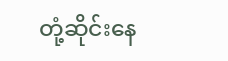တုံ့ဆိုင်းနေ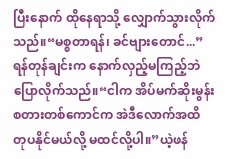ပြီးနောက် ထိုနေရာသို့ လျှောက်သွားလိုက်သည်။“မစ္စတာရန်၊ ခင်ဗျားတောင်...”ရန်တုန်ချင်းက နောက်လှည့်မကြည့်ဘဲ ပြောလိုက်သည်။“ငါက အိပ်မက်ဆိုးမွန်းစတားတစ်ကောင်က အဲဒီလောက်အထိ တုပနိုင်မယ်လို့ မထင်လို့ပါ။”ယဲ့ဖန်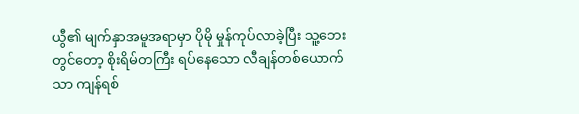ယွီ၏ မျက်နှာအမူအရာမှာ ပိုမို မှုန်ကုပ်လာခဲ့ပြီး သူ့ဘေးတွင်တော့ စိုးရိမ်တကြီး ရပ်နေသော လီချန်တစ်ယောက်သာ ကျန်ရစ်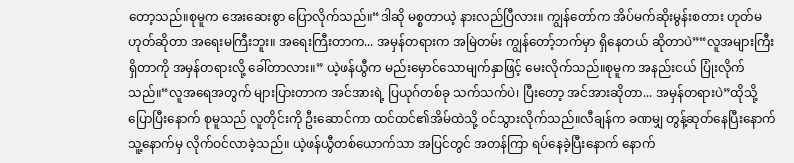တော့သည်။စုမူက အေးဆေးစွာ ပြောလိုက်သည်။“ဒါဆို မစ္စတာယဲ့ နားလည်ပြီလား။ ကျွန်တော်က အိပ်မက်ဆိုးမွန်းစတား ဟုတ်မဟုတ်ဆိုတာ အရေးမကြီးဘူး။ အရေးကြီးတာက... အမှန်တရားက အမြဲတမ်း ကျွန်တော့်ဘက်မှာ ရှိနေတယ် ဆိုတာပဲ”“လူအများကြီး ရှိတာကို အမှန်တရားလို့ ခေါ်တာလား။” ယဲ့ဖန်ယွီက မည်းမှောင်သောမျက်နှာဖြင့် မေးလိုက်သည်။စုမူက အနည်းငယ် ပြုံးလိုက်သည်။“လူအရေအတွက် များပြားတာက အင်အားရဲ့ ပြယုဂ်တစ်ခု သက်သက်ပဲ၊ ပြီးတော့ အင်အားဆိုတာ... အမှန်တရားပဲ”ထိုသို့ပြောပြီးနောက် စုမူသည် လူတိုင်းကို ဦးဆောင်ကာ ထင်ထင်၏အိမ်ထဲသို့ ဝင်သွားလိုက်သည်။လီချန်က ခဏမျှ တွန့်ဆုတ်နေပြီးနောက် သူ့နောက်မှ လိုက်ဝင်လာခဲ့သည်။ ယဲ့ဖန်ယွီတစ်ယောက်သာ အပြင်တွင် အတန်ကြာ ရပ်နေခဲ့ပြီးနောက် နောက်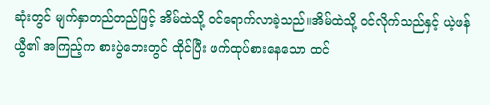ဆုံးတွင် မျက်နှာတည်တည်ဖြင့် အိမ်ထဲသို့ ဝင်ရောက်လာခဲ့သည်။အိမ်ထဲသို့ ဝင်လိုက်သည်နှင့် ယဲ့ဖန်ယွီ၏ အကြည့်က စားပွဲဘေးတွင် ထိုင်ပြီး ဖက်ထုပ်စားနေသော ထင်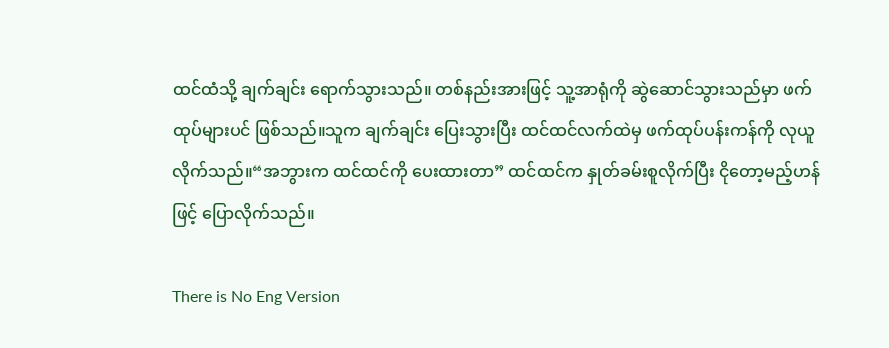ထင်ထံသို့ ချက်ချင်း ရောက်သွားသည်။ တစ်နည်းအားဖြင့် သူ့အာရုံကို ဆွဲဆောင်သွားသည်မှာ ဖက်ထုပ်များပင် ဖြစ်သည်။သူက ချက်ချင်း ပြေးသွားပြီး ထင်ထင်လက်ထဲမှ ဖက်ထုပ်ပန်းကန်ကို လုယူလိုက်သည်။“အဘွားက ထင်ထင်ကို ပေးထားတာ” ထင်ထင်က နှုတ်ခမ်းစူလိုက်ပြီး ငိုတော့မည့်ဟန်ဖြင့် ပြောလိုက်သည်။

There is No Eng Version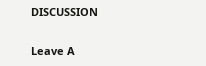DISCUSSION


Leave A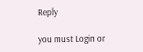Reply

you must Login or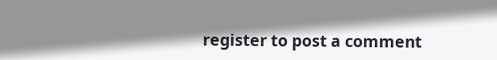register to post a comment